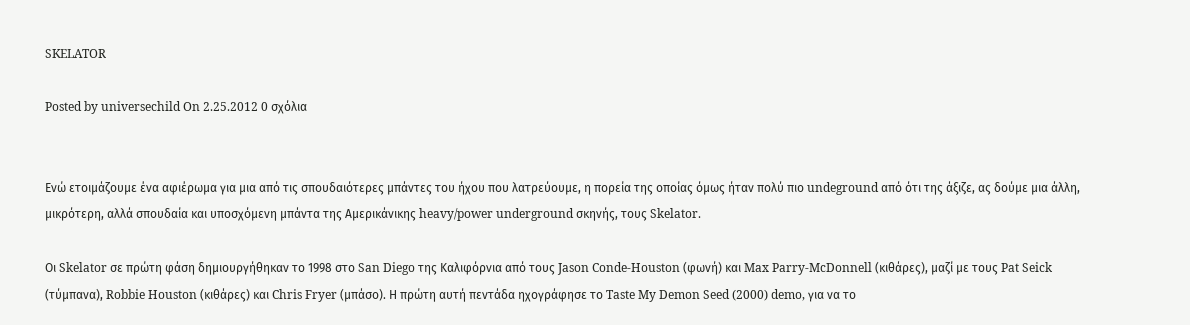SKELATOR

Posted by universechild On 2.25.2012 0 σχόλια


Ενώ ετοιμάζουμε ένα αφιέρωμα για μια από τις σπουδαιότερες μπάντες του ήχου που λατρεύουμε, η πορεία της οποίας όμως ήταν πολύ πιο undeground από ότι της άξιζε, ας δούμε μια άλλη, μικρότερη, αλλά σπουδαία και υποσχόμενη μπάντα της Αμερικάνικης heavy/power underground σκηνής, τους Skelator.

Οι Skelator σε πρώτη φάση δημιουργήθηκαν το 1998 στο San Diego της Καλιφόρνια από τους Jason Conde-Houston (φωνή) και Max Parry-McDonnell (κιθάρες), μαζί με τους Pat Seick (τύμπανα), Robbie Houston (κιθάρες) και Chris Fryer (μπάσο). Η πρώτη αυτή πεντάδα ηχογράφησε το Taste My Demon Seed (2000) demo, για να το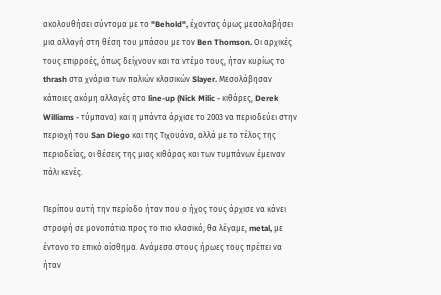ακολουθήσει σύντομα με το "Behold", έχοντας όμως μεσολαβήσει μια αλλαγή στη θέση του μπάσου με τον Ben Thomson. Οι αρχικές τους επιρροές, όπως δείχνουν και τα ντέμο τους, ήταν κυρίως το thrash στα χνάρια των παλιών κλασικών Slayer. Μεσολάβησαν κάποιες ακόμη αλλαγές στο line-up (Nick Milic - κιθάρες, Derek Williams - τύμπανα) και η μπάντα άρχισε το 2003 να περιοδεύει στην περιοχή του San Diego και της Τιχουάνα, αλλά με το τέλος της περιοδείας, οι θέσεις της μιας κιθάρας και των τυμπάνων έμειναν πάλι κενές.

Περίπου αυτή την περίοδο ήταν που ο ήχος τους άρχισε να κάνει στροφή σε μονοπάτια προς το πιο κλασικό, θα λέγαμε, metal, με έντονο το επικό αίσθημα. Ανάμεσα στους ήρωες τους πρέπει να ήταν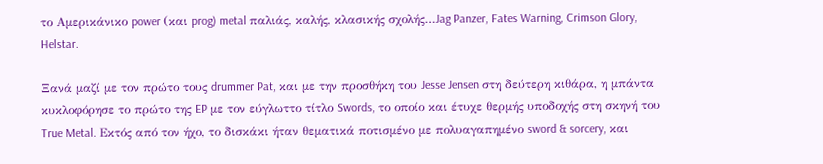το Αμερικάνικο power (και prog) metal παλιάς, καλής, κλασικής σχολής…Jag Panzer, Fates Warning, Crimson Glory, Helstar.

Ξανά μαζί με τον πρώτο τους drummer Pat, και με την προσθήκη του Jesse Jensen στη δεύτερη κιθάρα, η μπάντα κυκλοφόρησε το πρώτο της EP με τον εύγλωττο τίτλο Swords, το οποίο και έτυχε θερμής υποδοχής στη σκηνή του True Metal. Εκτός από τον ήχο, το δισκάκι ήταν θεματικά ποτισμένο με πολυαγαπημένο sword & sorcery, και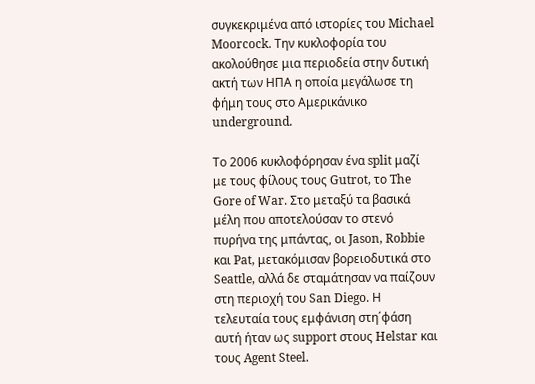συγκεκριμένα από ιστορίες του Michael Moorcock. Την κυκλοφορία του ακολούθησε μια περιοδεία στην δυτική ακτή των ΗΠΑ η οποία μεγάλωσε τη φήμη τους στο Αμερικάνικο underground.

Το 2006 κυκλοφόρησαν ένα split μαζί με τους φίλους τους Gutrot, το The Gore of War. Στο μεταξύ τα βασικά μέλη που αποτελούσαν το στενό πυρήνα της μπάντας, οι Jason, Robbie και Pat, μετακόμισαν βορειοδυτικά στο Seattle, αλλά δε σταμάτησαν να παίζουν στη περιοχή του San Diego. Η τελευταία τους εμφάνιση στη΄φάση αυτή ήταν ως support στους Helstar και τους Agent Steel.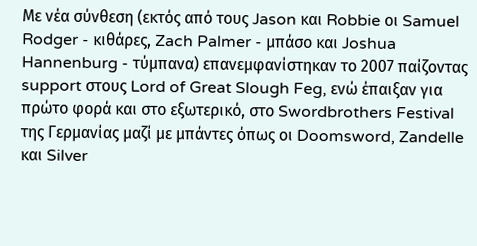Με νέα σύνθεση (εκτός από τους Jason και Robbie οι Samuel Rodger - κιθάρες, Zach Palmer - μπάσο και Joshua Hannenburg - τύμπανα) επανεμφανίστηκαν το 2007 παίζοντας support στους Lord of Great Slough Feg, ενώ έπαιξαν για πρώτο φορά και στο εξωτερικό, στο Swordbrothers Festival της Γερμανίας μαζί με μπάντες όπως οι Doomsword, Zandelle και Silver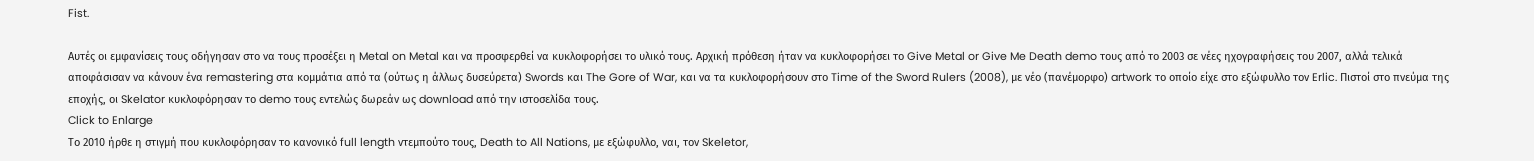Fist.

Αυτές οι εμφανίσεις τους οδήγησαν στο να τους προσέξει η Metal on Metal και να προσφερθεί να κυκλοφορήσει το υλικό τους. Αρχική πρόθεση ήταν να κυκλοφορήσει το Give Metal or Give Me Death demo τους από το 2003 σε νέες ηχογραφήσεις του 2007, αλλά τελικά αποφάσισαν να κάνουν ένα remastering στα κομμάτια από τα (ούτως η άλλως δυσεύρετα) Swords και The Gore of War, και να τα κυκλοφορήσουν στο Time of the Sword Rulers (2008), με νέο (πανέμορφο) artwork το οποίο είχε στο εξώφυλλο τον Erlic. Πιστοί στο πνεύμα της εποχής, οι Skelator κυκλοφόρησαν το demo τους εντελώς δωρεάν ως download από την ιστοσελίδα τους.
Click to Enlarge
Το 2010 ήρθε η στιγμή που κυκλοφόρησαν το κανονικό full length ντεμπούτο τους, Death to All Nations, με εξώφυλλο, ναι, τον Skeletor,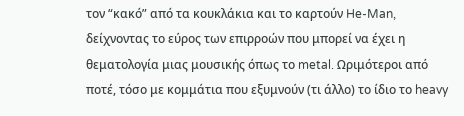τον “κακό” από τα κουκλάκια και το καρτούν He-Man, δείχνοντας το εύρος των επιρροών που μπορεί να έχει η θεματολογία μιας μουσικής όπως το metal. Ωριμότεροι από ποτέ, τόσο με κομμάτια που εξυμνούν (τι άλλο) το ίδιο το heavy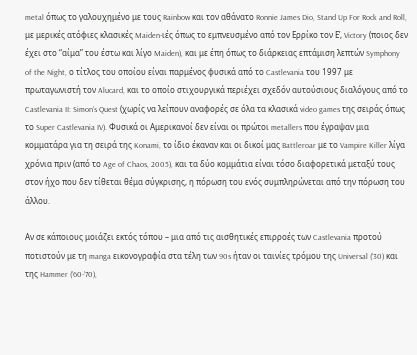metal όπως το γαλουχημένο με τους Rainbow και τον αθάνατο Ronnie James Dio, Stand Up For Rock and Roll, με μερικές ατόφιες κλασικές Maiden-ιές όπως το εμπνευσμένο από τον Ερρίκο τον Ε’, Victory (ποιος δεν έχει στο “αίμα” του έστω και λίγο Maiden), και με έπη όπως το διάρκειας επτάμιση λεπτών Symphony of the Night, ο τίτλος του οποίου είναι παρμένος φυσικά από το Castlevania του 1997 με πρωταγωνιστή τον Alucard, και το οποίο στιχουργικά περιέχει σχεδόν αυτούσιους διαλόγους από το Castlevania II: Simon’s Quest (χωρίς να λείπουν αναφορές σε όλα τα κλασικά video games της σειράς όπως το Super Castlevania IV). Φυσικά οι Αμερικανοί δεν είναι οι πρώτοι metallers που έγραψαν μια κομματάρα για τη σειρά της Konami, το ίδιο έκαναν και οι δικοί μας Battleroar με το Vampire Killer λίγα χρόνια πριν (από το Age of Chaos, 2005), και τα δύο κομμάτια είναι τόσο διαφορετικά μεταξύ τους στον ήχο που δεν τίθεται θέμα σύγκρισης, η πόρωση του ενός συμπληρώνεται από την πόρωση του άλλου.

Αν σε κάποιους μοιάζει εκτός τόπου – μια από τις αισθητικές επιρροές των Castlevania προτού ποτιστούν με τη manga εικονογραφία στα τέλη των 90s ήταν οι ταινίες τρόμου της Universal (’30) και της Hammer (’60-’70),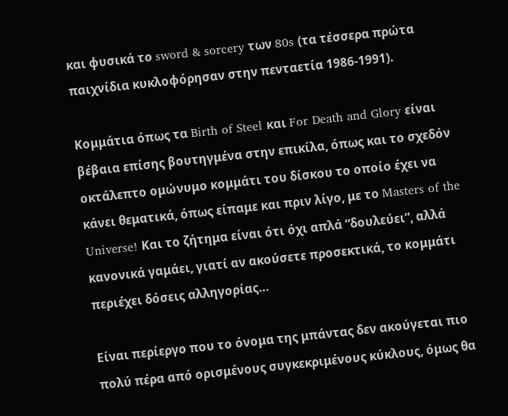και φυσικά το sword & sorcery των 80s (τα τέσσερα πρώτα παιχνίδια κυκλοφόρησαν στην πενταετία 1986-1991).

Κομμάτια όπως τα Birth of Steel και For Death and Glory είναι βέβαια επίσης βουτηγμένα στην επικίλα, όπως και το σχεδόν οκτάλεπτο ομώνυμο κομμάτι του δίσκου το οποίο έχει να κάνει θεματικά, όπως είπαμε και πριν λίγο, με το Masters of the Universe! Και το ζήτημα είναι ότι όχι απλά “δουλεύει”, αλλά κανονικά γαμάει, γιατί αν ακούσετε προσεκτικά, το κομμάτι περιέχει δόσεις αλληγορίας…

Είναι περίεργο που το όνομα της μπάντας δεν ακούγεται πιο πολύ πέρα από ορισμένους συγκεκριμένους κύκλους, όμως θα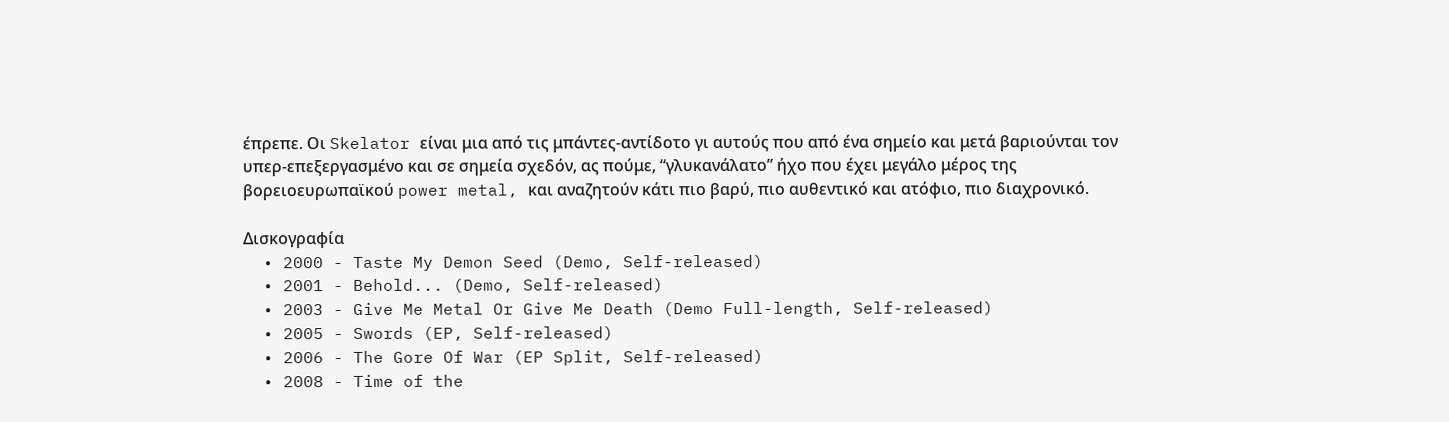έπρεπε. Οι Skelator είναι μια από τις μπάντες-αντίδοτο γι αυτούς που από ένα σημείο και μετά βαριούνται τον υπερ-επεξεργασμένο και σε σημεία σχεδόν, ας πούμε, “γλυκανάλατο” ήχο που έχει μεγάλο μέρος της βορειοευρωπαϊκού power metal, και αναζητούν κάτι πιο βαρύ, πιο αυθεντικό και ατόφιο, πιο διαχρονικό.

Δισκογραφία
  • 2000 - Taste My Demon Seed (Demo, Self-released)
  • 2001 - Behold... (Demo, Self-released)
  • 2003 - Give Me Metal Or Give Me Death (Demo Full-length, Self-released)
  • 2005 - Swords (EP, Self-released)
  • 2006 - The Gore Of War (EP Split, Self-released)
  • 2008 - Time of the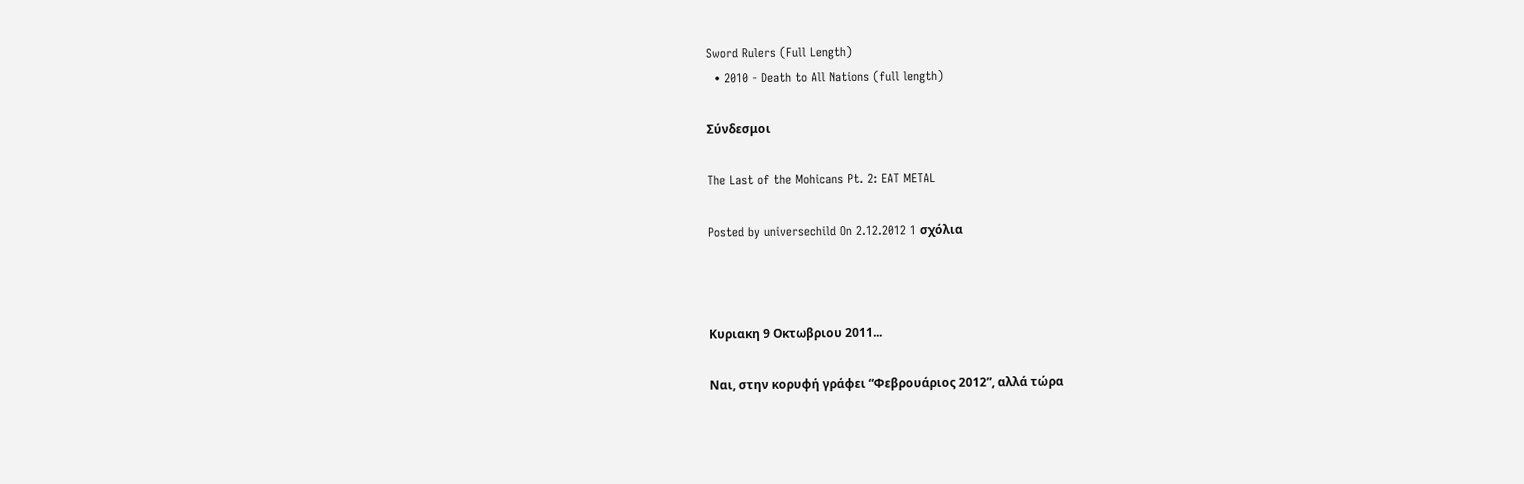Sword Rulers (Full Length)
  • 2010 - Death to All Nations (full length)

Σύνδεσμοι

The Last of the Mohicans Pt. 2: EAT METAL

Posted by universechild On 2.12.2012 1 σχόλια



Κυριακη 9 Οκτωβριου 2011...

Ναι, στην κορυφή γράφει “Φεβρουάριος 2012”, αλλά τώρα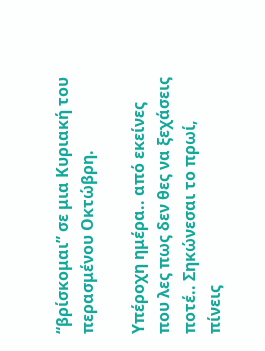“βρίσκομαι” σε μια Κυριακή του περασμένου Οκτώβρη.

Υπέροχη ημέρα.. από εκείνες που λες πως δεν θες να ξεχάσεις ποτέ.. Σηκώνεσαι το πρωί, πίνεις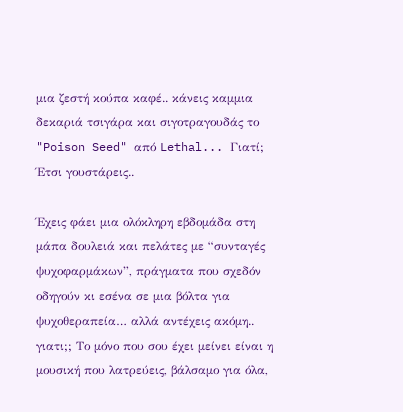μια ζεστή κούπα καφέ.. κάνεις καμμια δεκαριά τσιγάρα και σιγοτραγουδάς το "Poison Seed" από Lethal... Γιατί; Έτσι γουστάρεις..

Έχεις φάει μια ολόκληρη εβδομάδα στη μάπα δουλειά και πελάτες με “συνταγές ψυχοφαρμάκων”, πράγματα που σχεδόν οδηγούν κι εσένα σε μια βόλτα για ψυχοθεραπεία… αλλά αντέχεις ακόμη.. γιατι;; Το μόνο που σου έχει μείνει είναι η μουσική που λατρεύεις, βάλσαμο για όλα,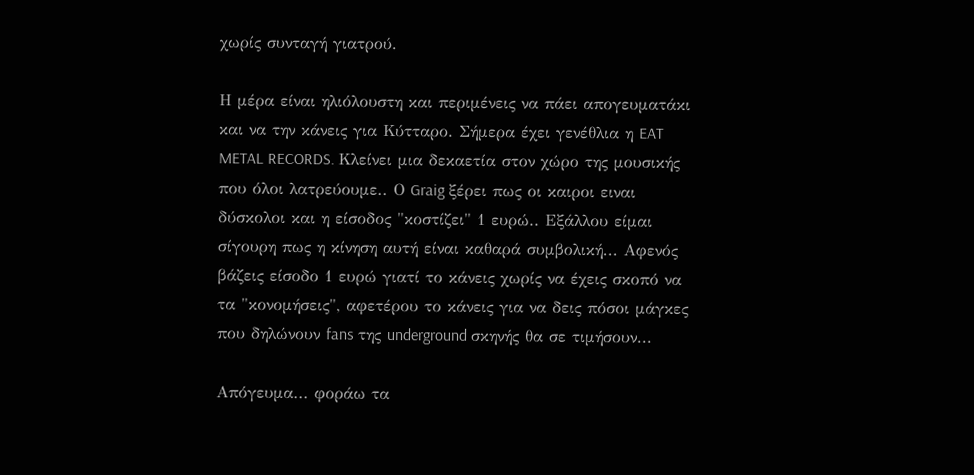χωρίς συνταγή γιατρού.

Η μέρα είναι ηλιόλουστη και περιμένεις να πάει απογευματάκι και να την κάνεις για Κύτταρο. Σήμερα έχει γενέθλια η EAT METAL RECORDS. Kλείνει μια δεκαετία στον χώρο της μουσικής που όλοι λατρεύουμε.. Ο Graig ξέρει πως οι καιροι ειναι δύσκολοι και η είσοδος "κοστίζει" 1 ευρώ.. Εξάλλου είμαι σίγουρη πως η κίνηση αυτή είναι καθαρά συμβολική... Αφενός βάζεις είσοδο 1 ευρώ γιατί το κάνεις χωρίς να έχεις σκοπό να τα "κονομήσεις", αφετέρου το κάνεις για να δεις πόσοι μάγκες που δηλώνουν fans της underground σκηνής θα σε τιμήσουν...

Απόγευμα... φοράω τα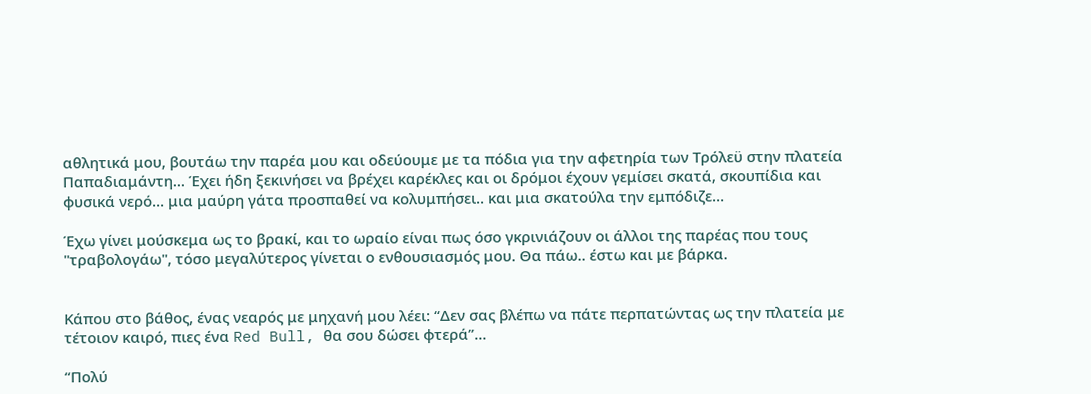αθλητικά μου, βουτάω την παρέα μου και οδεύουμε με τα πόδια για την αφετηρία των Τρόλεϋ στην πλατεία Παπαδιαμάντη... Έχει ήδη ξεκινήσει να βρέχει καρέκλες και οι δρόμοι έχουν γεμίσει σκατά, σκουπίδια και φυσικά νερό... μια μαύρη γάτα προσπαθεί να κολυμπήσει.. και μια σκατούλα την εμπόδιζε…

Έχω γίνει μούσκεμα ως το βρακί, και το ωραίο είναι πως όσο γκρινιάζουν οι άλλοι της παρέας που τους "τραβολογάω", τόσο μεγαλύτερος γίνεται ο ενθουσιασμός μου. Θα πάω.. έστω και με βάρκα.


Κάπου στο βάθος, ένας νεαρός με μηχανή μου λέει: “Δεν σας βλέπω να πάτε περπατώντας ως την πλατεία με τέτοιον καιρό, πιες ένα Red Bull, θα σου δώσει φτερά”…

“Πολύ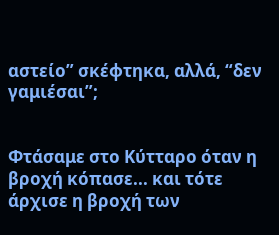αστείο” σκέφτηκα, αλλά, “δεν γαμιέσαι”;


Φτάσαμε στο Κύτταρο όταν η βροχή κόπασε... και τότε άρχισε η βροχή των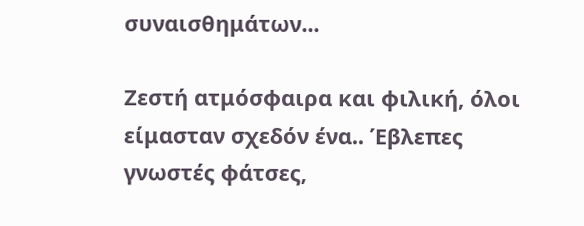συναισθημάτων...

Ζεστή ατμόσφαιρα και φιλική, όλοι είμασταν σχεδόν ένα.. Έβλεπες γνωστές φάτσες,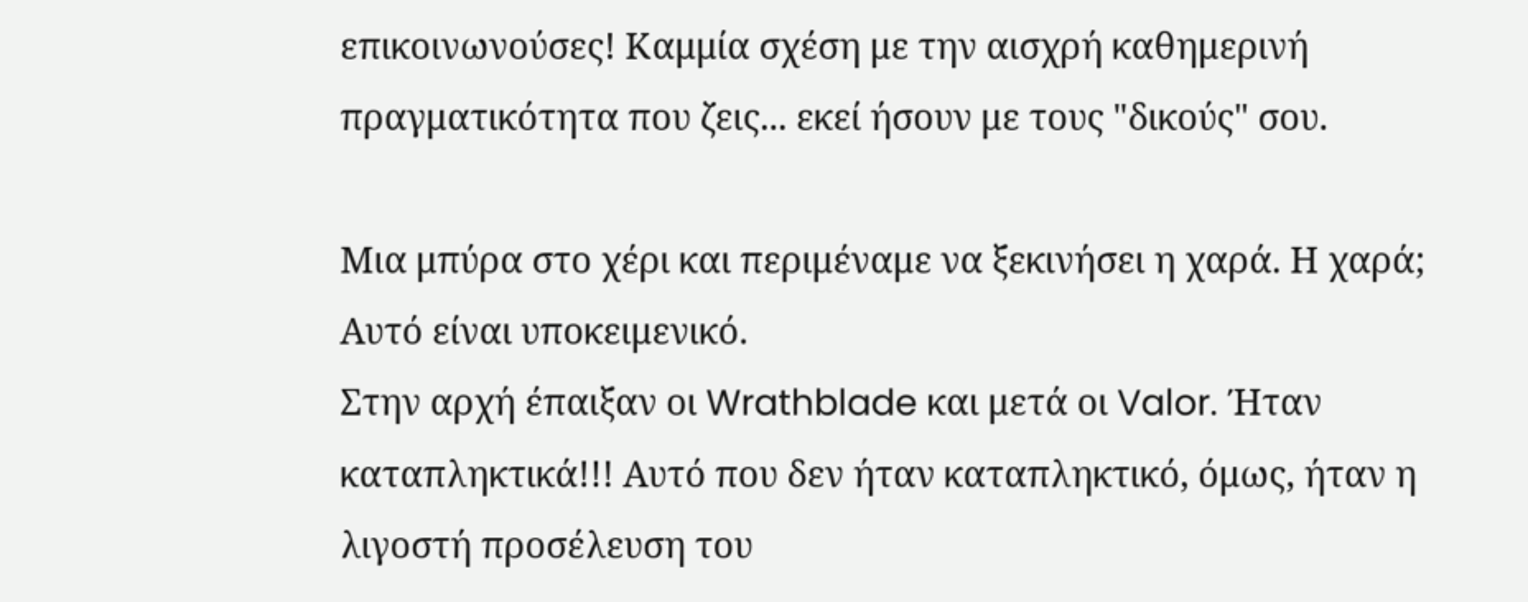επικοινωνούσες! Καμμία σχέση με την αισχρή καθημερινή πραγματικότητα που ζεις... εκεί ήσουν με τους "δικούς" σου.

Μια μπύρα στο χέρι και περιμέναμε να ξεκινήσει η χαρά. Η χαρά; Αυτό είναι υποκειμενικό.
Στην αρχή έπαιξαν οι Wrathblade και μετά οι Valor. Ήταν καταπληκτικά!!! Αυτό που δεν ήταν καταπληκτικό, όμως, ήταν η λιγοστή προσέλευση του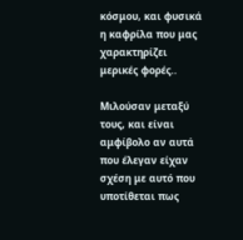κόσμου, και φυσικά η καφρίλα που μας χαρακτηρίζει μερικές φορές..

Μιλούσαν μεταξύ τους, και είναι αμφίβολο αν αυτά που έλεγαν είχαν σχέση με αυτό που υποτίθεται πως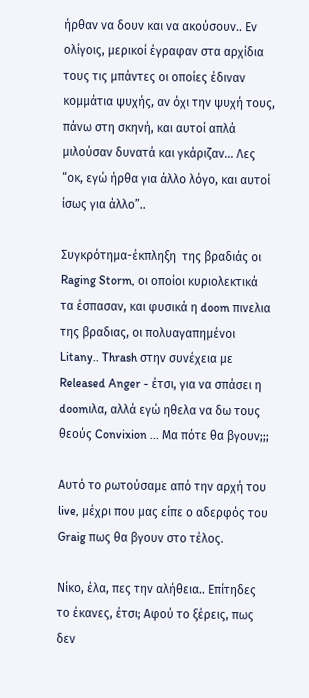ήρθαν να δουν και να ακούσουν.. Εν ολίγοις, μερικοί έγραφαν στα αρχίδια τους τις μπάντες οι οποίες έδιναν κομμάτια ψυχής, αν όχι την ψυχή τους, πάνω στη σκηνή, και αυτοί απλά μιλούσαν δυνατά και γκάριζαν... Λες “οκ, εγώ ήρθα για άλλο λόγο, και αυτοί ίσως για άλλο”..

Συγκρότημα-έκπληξη  της βραδιάς οι Raging Storm, οι οποίοι κυριολεκτικά τα έσπασαν, και φυσικά η doom πινελια της βραδιας, οι πολυαγαπημένοι Litany.. Thrash στην συνέχεια με Released Anger - έτσι, για να σπάσει η doomιλα, αλλά εγώ ηθελα να δω τους θεούς Convixion ... Μα πότε θα βγουν;;;

Αυτό το ρωτούσαμε από την αρχή του live, μέχρι που μας είπε ο αδερφός του Graig πως θα βγουν στο τέλος.

Νίκο, έλα, πες την αλήθεια.. Επίτηδες το έκανες, έτσι; Αφού το ξέρεις, πως δεν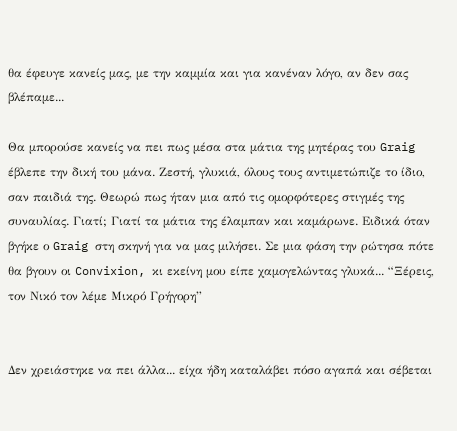θα έφευγε κανείς μας, με την καμμία και για κανέναν λόγο, αν δεν σας βλέπαμε...

Θα μπορούσε κανείς να πει πως μέσα στα μάτια της μητέρας του Graig έβλεπε την δική του μάνα. Ζεστή, γλυκιά, όλους τους αντιμετώπιζε το ίδιο, σαν παιδιά της. Θεωρώ πως ήταν μια από τις ομορφότερες στιγμές της συναυλίας. Γιατί; Γιατί τα μάτια της έλαμπαν και καμάρωνε. Ειδικά όταν βγήκε ο Graig στη σκηνή για να μας μιλήσει. Σε μια φάση την ρώτησα πότε θα βγουν οι Convixion, κι εκείνη μου είπε χαμογελώντας γλυκά... “Ξέρεις, τον Νικό τον λέμε Μικρό Γρήγορη”


Δεν χρειάστηκε να πει άλλα... είχα ήδη καταλάβει πόσο αγαπά και σέβεται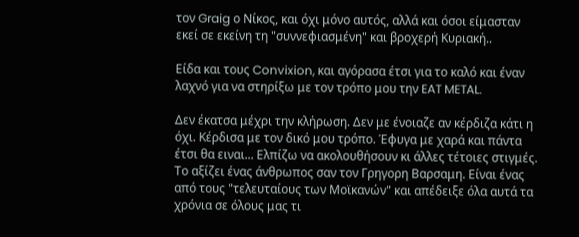τον Graig ο Νίκος, και όχι μόνο αυτός, αλλά και όσοι είμασταν εκεί σε εκείνη τη "συννεφιασμένη" και βροχερή Κυριακή..

Είδα και τους Convixion, και αγόρασα έτσι για το καλό και έναν λαχνό για να στηρίξω με τον τρόπο μου την EAT METAL.

Δεν έκατσα μέχρι την κλήρωση. Δεν με ένοιαζε αν κέρδιζα κάτι η όχι. Κέρδισα με τον δικό μου τρόπο. Έφυγα με χαρά και πάντα έτσι θα ειναι... Ελπίζω να ακολουθήσουν κι άλλες τέτοιες στιγμές. Το αξίζει ένας άνθρωπος σαν τον Γρηγορη Βαρσαμη. Είναι ένας από τους "τελευταίους των Μοϊκανών" και απέδειξε όλα αυτά τα χρόνια σε όλους μας τι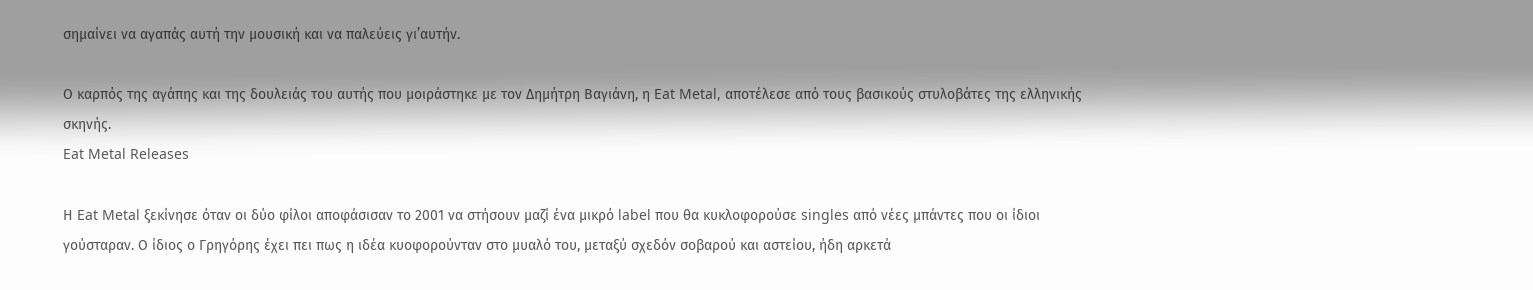σημαίνει να αγαπάς αυτή την μουσική και να παλεύεις γι’αυτήν.

Ο καρπός της αγάπης και της δουλειάς του αυτής που μοιράστηκε με τον Δημήτρη Βαγιάνη, η Eat Metal, αποτέλεσε από τους βασικούς στυλοβάτες της ελληνικής σκηνής.
Eat Metal Releases

Η Eat Metal ξεκίνησε όταν οι δύο φίλοι αποφάσισαν το 2001 να στήσουν μαζί ένα μικρό label που θα κυκλοφορούσε singles από νέες μπάντες που οι ίδιοι γούσταραν. Ο ίδιος ο Γρηγόρης έχει πει πως η ιδέα κυοφορούνταν στο μυαλό του, μεταξύ σχεδόν σοβαρού και αστείου, ήδη αρκετά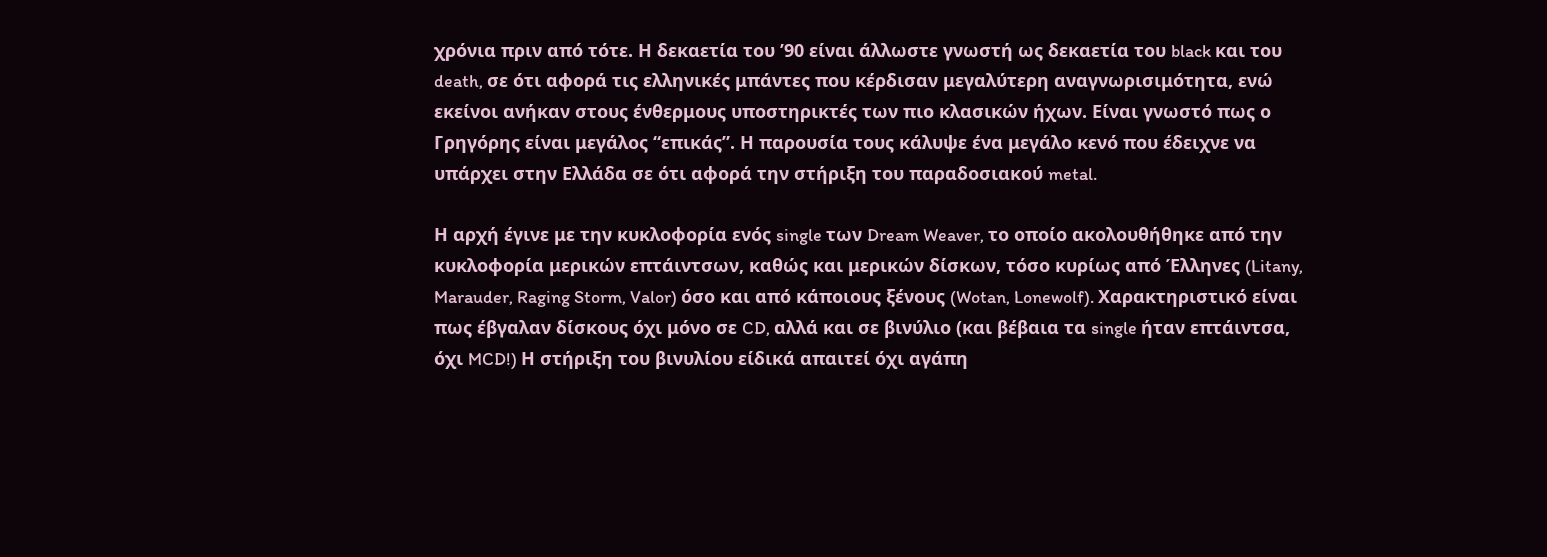χρόνια πριν από τότε. Η δεκαετία του ’90 είναι άλλωστε γνωστή ως δεκαετία του black και του death, σε ότι αφορά τις ελληνικές μπάντες που κέρδισαν μεγαλύτερη αναγνωρισιμότητα, ενώ εκείνοι ανήκαν στους ένθερμους υποστηρικτές των πιο κλασικών ήχων. Είναι γνωστό πως ο Γρηγόρης είναι μεγάλος “επικάς”. Η παρουσία τους κάλυψε ένα μεγάλο κενό που έδειχνε να υπάρχει στην Ελλάδα σε ότι αφορά την στήριξη του παραδοσιακού metal.

Η αρχή έγινε με την κυκλοφορία ενός single των Dream Weaver, το οποίο ακολουθήθηκε από την κυκλοφορία μερικών επτάιντσων, καθώς και μερικών δίσκων, τόσο κυρίως από Έλληνες (Litany, Marauder, Raging Storm, Valor) όσο και από κάποιους ξένους (Wotan, Lonewolf). Χαρακτηριστικό είναι πως έβγαλαν δίσκους όχι μόνο σε CD, αλλά και σε βινύλιο (και βέβαια τα single ήταν επτάιντσα, όχι MCD!) Η στήριξη του βινυλίου είδικά απαιτεί όχι αγάπη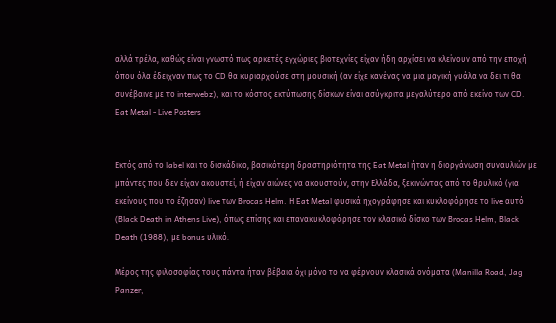αλλά τρέλα, καθώς είναι γνωστό πως αρκετές εγχώριες βιοτεχνίες είχαν ήδη αρχίσει να κλείνουν από την εποχή όπου όλα έδειχναν πως το CD θα κυριαρχούσε στη μουσική (αν είχε κανένας να μια μαγική γυάλα να δει τι θα συνέβαινε με το interwebz), και το κόστος εκτύπωσης δίσκων είναι ασύγκριτα μεγαλύτερο από εκείνο των CD.
Eat Metal - Live Posters


Εκτός από το label και το δισκάδικο, βασικότερη δραστηριότητα της Eat Metal ήταν η διοργάνωση συναυλιών με μπάντες που δεν είχαν ακουστεί, ή είχαν αιώνες να ακουστούν, στην Ελλάδα, ξεκινώντας από το θρυλικό (για εκείνους που το έζησαν) live των Brocas Helm. Η Eat Metal φυσικά ηχογράφησε και κυκλοφόρησε το live αυτό (Black Death in Athens Live), όπως επίσης και επανακυκλοφόρησε τον κλασικό δίσκο των Brocas Helm, Black Death (1988), με bonus υλικό.

Μέρος της φιλοσοφίας τους πάντα ήταν βέβαια όχι μόνο το να φέρνουν κλασικά ονόματα (Manilla Road, Jag Panzer,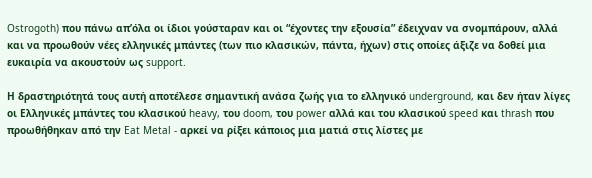Ostrogoth) που πάνω απ’όλα οι ίδιοι γούσταραν και οι “έχοντες την εξουσία” έδειχναν να σνομπάρουν, αλλά και να προωθούν νέες ελληνικές μπάντες (των πιο κλασικών, πάντα, ήχων) στις οποίες άξιζε να δοθεί μια ευκαιρία να ακουστούν ως support.

Η δραστηριότητά τους αυτή αποτέλεσε σημαντική ανάσα ζωής για το ελληνικό underground, και δεν ήταν λίγες οι Ελληνικές μπάντες του κλασικού heavy, του doom, του power αλλά και του κλασικού speed και thrash που προωθήθηκαν από την Eat Metal - αρκεί να ρίξει κάποιος μια ματιά στις λίστες με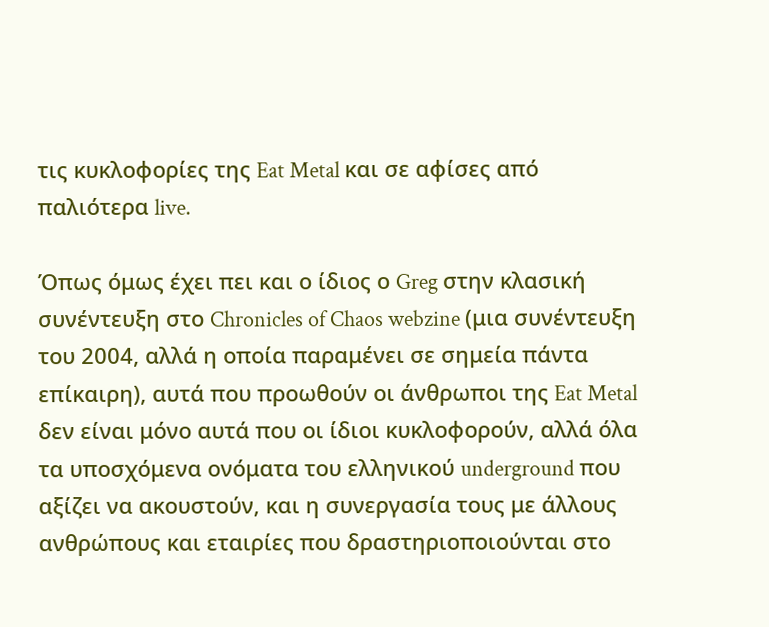τις κυκλοφορίες της Eat Metal και σε αφίσες από παλιότερα live.

Όπως όμως έχει πει και ο ίδιος ο Greg στην κλασική συνέντευξη στο Chronicles of Chaos webzine (μια συνέντευξη του 2004, αλλά η οποία παραμένει σε σημεία πάντα επίκαιρη), αυτά που προωθούν οι άνθρωποι της Eat Metal δεν είναι μόνο αυτά που οι ίδιοι κυκλοφορούν, αλλά όλα τα υποσχόμενα ονόματα του ελληνικού underground που αξίζει να ακουστούν, και η συνεργασία τους με άλλους ανθρώπους και εταιρίες που δραστηριοποιούνται στο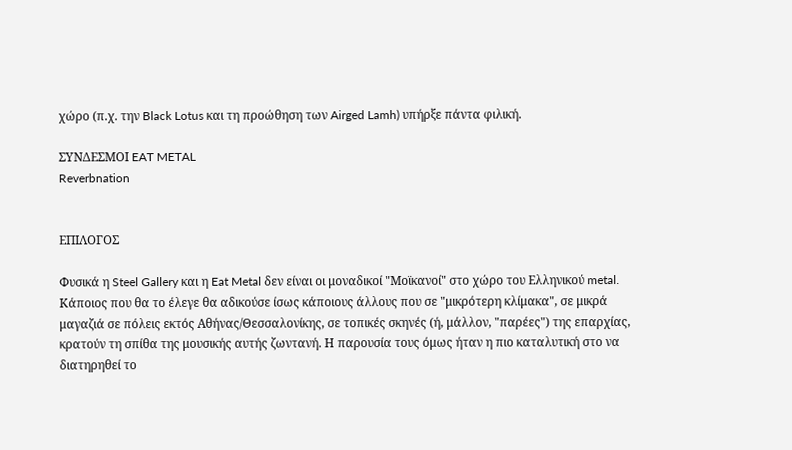χώρο (π.χ. την Black Lotus και τη προώθηση των Airged Lamh) υπήρξε πάντα φιλική.

ΣΥΝΔΕΣΜΟΙ EAT METAL
Reverbnation


ΕΠΙΛΟΓΟΣ

Φυσικά η Steel Gallery και η Eat Metal δεν είναι οι μοναδικοί "Μοϊκανοί" στο χώρο του Ελληνικού metal. Κάποιος που θα το έλεγε θα αδικούσε ίσως κάποιους άλλους που σε "μικρότερη κλίμακα", σε μικρά μαγαζιά σε πόλεις εκτός Αθήνας/Θεσσαλονίκης, σε τοπικές σκηνές (ή, μάλλον, "παρέες") της επαρχίας, κρατούν τη σπίθα της μουσικής αυτής ζωντανή. Η παρουσία τους όμως ήταν η πιο καταλυτική στο να διατηρηθεί το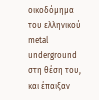οικοδόμημα του ελληνικού metal underground στη θέση του, και έπαιξαν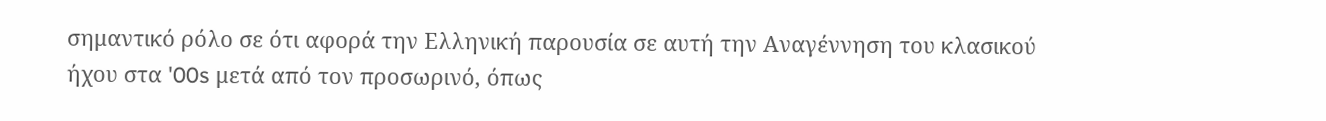σημαντικό ρόλο σε ότι αφορά την Ελληνική παρουσία σε αυτή την Αναγέννηση του κλασικού ήχου στα '00s μετά από τον προσωρινό, όπως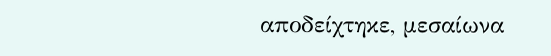αποδείχτηκε, μεσαίωνα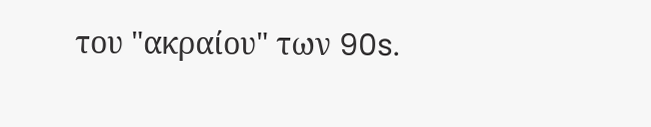του "ακραίου" των 90s.